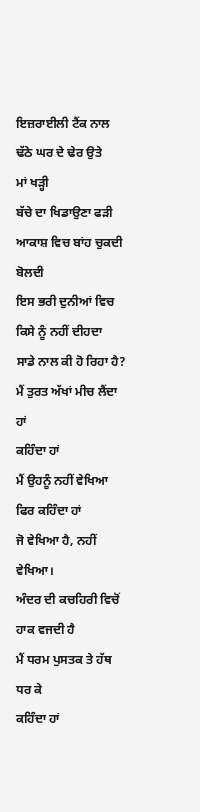ਇਜ਼ਰਾਈਲੀ ਟੈਂਕ ਨਾਲ
ਢੱਠੇ ਘਰ ਦੇ ਢੇਰ ਉਤੇ
ਮਾਂ ਖੜ੍ਹੀ
ਬੱਚੇ ਦਾ ਖਿਡਾਉਣਾ ਫੜੀ
ਆਕਾਸ਼ ਵਿਚ ਬਾਂਹ ਚੁਕਦੀ ਬੋਲਦੀ
ਇਸ ਭਰੀ ਦੁਨੀਆਂ ਵਿਚ
ਕਿਸੇ ਨੂੰ ਨਹੀਂ ਦੀਹਦਾ
ਸਾਡੇ ਨਾਲ ਕੀ ਹੋ ਰਿਹਾ ਹੈ?
ਮੈਂ ਤੁਰਤ ਅੱਖਾਂ ਮੀਚ ਲੈਂਦਾ ਹਾਂ
ਕਹਿੰਦਾ ਹਾਂ
ਮੈਂ ਉਹਨੂੰ ਨਹੀਂ ਵੇਖਿਆ
ਫਿਰ ਕਹਿੰਦਾ ਹਾਂ
ਜੋ ਵੇਖਿਆ ਹੈ, ਨਹੀਂ ਵੇਖਿਆ।
ਅੰਦਰ ਦੀ ਕਚਹਿਰੀ ਵਿਚੋਂ
ਹਾਕ ਵਜਦੀ ਹੈ
ਮੈਂ ਧਰਮ ਪੁਸਤਕ ਤੇ ਹੱਥ ਧਰ ਕੇ
ਕਹਿੰਦਾ ਹਾਂ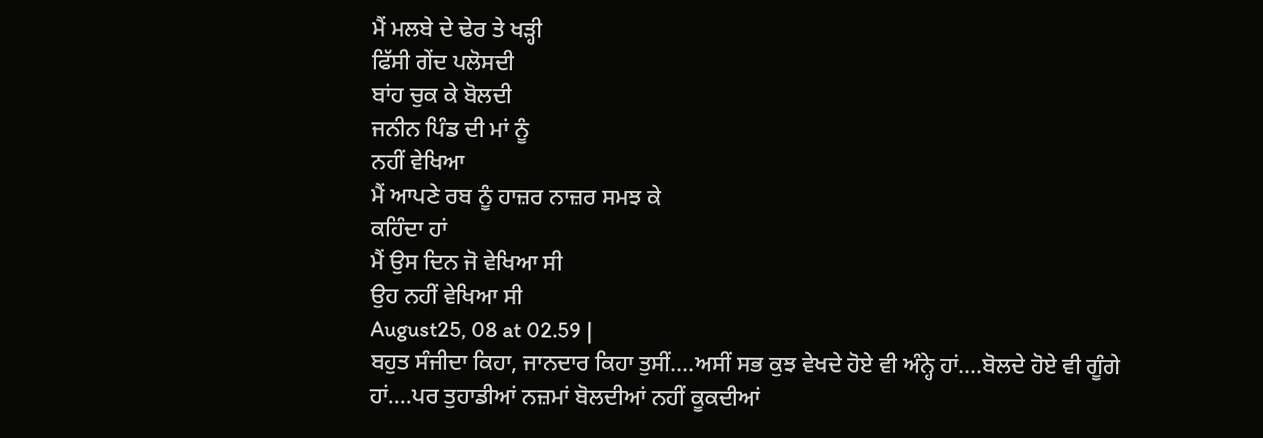ਮੈਂ ਮਲਬੇ ਦੇ ਢੇਰ ਤੇ ਖੜ੍ਹੀ
ਫਿੱਸੀ ਗੇਂਦ ਪਲੋਸਦੀ
ਬਾਂਹ ਚੁਕ ਕੇ ਬੋਲਦੀ
ਜਨੀਨ ਪਿੰਡ ਦੀ ਮਾਂ ਨੂੰ
ਨਹੀਂ ਵੇਖਿਆ
ਮੈਂ ਆਪਣੇ ਰਬ ਨੂੰ ਹਾਜ਼ਰ ਨਾਜ਼ਰ ਸਮਝ ਕੇ
ਕਹਿੰਦਾ ਹਾਂ
ਮੈਂ ਉਸ ਦਿਨ ਜੋ ਵੇਖਿਆ ਸੀ
ਉਹ ਨਹੀਂ ਵੇਖਿਆ ਸੀ
August25, 08 at 02.59 |
ਬਹੁਤ ਸੰਜੀਦਾ ਕਿਹਾ, ਜਾਨਦਾਰ ਕਿਹਾ ਤੁਸੀਂ….ਅਸੀਂ ਸਭ ਕੁਝ ਵੇਖਦੇ ਹੋਏ ਵੀ ਅੰਨ੍ਹੇ ਹਾਂ….ਬੋਲਦੇ ਹੋਏ ਵੀ ਗੂੰਗੇ ਹਾਂ….ਪਰ ਤੁਹਾਡੀਆਂ ਨਜ਼ਮਾਂ ਬੋਲਦੀਆਂ ਨਹੀਂ ਕੂਕਦੀਆਂ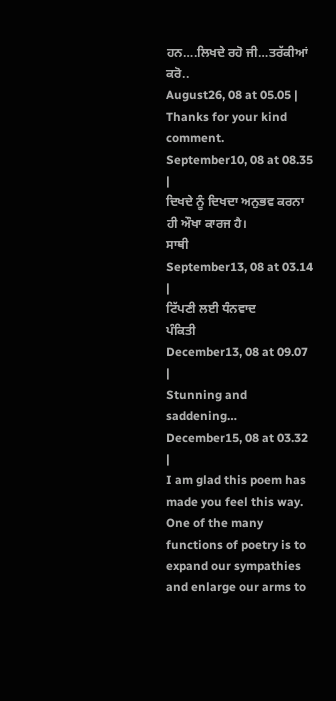ਹਨ….ਲਿਖਦੇ ਰਹੋ ਜੀ…ਤਰੱਕੀਆਂ ਕਰੋ..
August26, 08 at 05.05 |
Thanks for your kind comment.
September10, 08 at 08.35 |
ਦਿਖਦੇ ਨੂੰ ਦਿਖਦਾ ਅਨੁਭਵ ਕਰਨਾ ਹੀ ਔਖਾ ਕਾਰਜ ਹੈ।
ਸਾਥੀ
September13, 08 at 03.14 |
ਟਿੱਪਣੀ ਲਈ ਧੰਨਵਾਦ
ਪੰਕਿਤੀ
December13, 08 at 09.07 |
Stunning and saddening…
December15, 08 at 03.32 |
I am glad this poem has made you feel this way. One of the many functions of poetry is to expand our sympathies and enlarge our arms to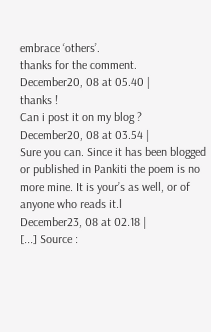embrace ‘others’.
thanks for the comment.
December20, 08 at 05.40 |
thanks !
Can i post it on my blog ?
December20, 08 at 03.54 |
Sure you can. Since it has been blogged or published in Pankiti the poem is no more mine. It is your’s as well, or of anyone who reads it.l
December23, 08 at 02.18 |
[...] Source :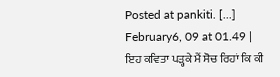Posted at pankiti. [...]
February6, 09 at 01.49 |
ਇਹ ਕਵਿਤਾ ਪੜ੍ਹਕੇ ਮੈਂ ਸੋਚ ਰਿਹਾਂ ਕਿ ਕੀ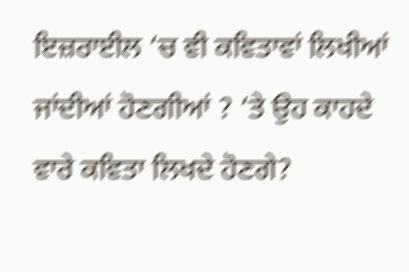ਇਜ਼ਰਾਈਲ ‘ਚ ਵੀ ਕਵਿਤਾਵਾਂ ਲਿਖੀਆਂ ਜਾਂਦੀਆਂ ਹੋਣਗੀਆਂ ? ‘ਤੇ ਉਹ ਕਾਹਦੇ ਵਾਰੇ ਕਵਿਤਾ ਲਿਖਦੇ ਹੋਣਗੇ?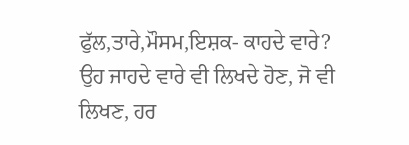ਫੁੱਲ,ਤਾਰੇ,ਮੌਸਮ,ਇਸ਼ਕ- ਕਾਹਦੇ ਵਾਰੇ?
ਉਹ ਜਾਹਦੇ ਵਾਰੇ ਵੀ ਲਿਖਦੇ ਹੋਣ, ਜੋ ਵੀ ਲਿਖਣ, ਹਰ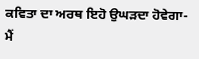ਕਵਿਤਾ ਦਾ ਅਰਥ ਇਹੋ ਉਘੜਦਾ ਹੋਵੇਗਾ- ਮੈਂ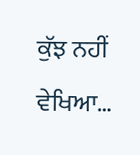ਕੁੱਝ ਨਹੀਂ ਵੇਖਿਆ…